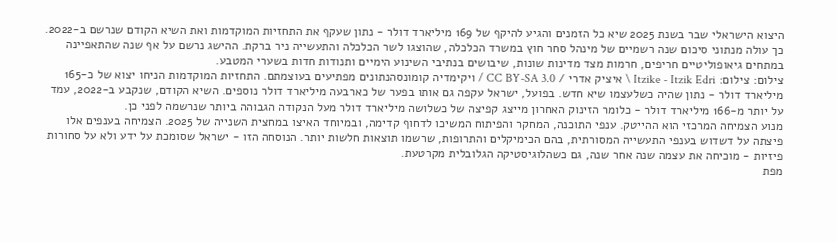היצוא הישראלי שבר בשנת 2025 שיא כל הזמנים והגיע להיקף של 169 מיליארד דולר - נתון שעקף את התחזיות המוקדמות ואת השיא הקודם שנרשם ב-2022. כך עולה מנתוני סיכום שנה רשמיים של מינהל סחר חוץ במשרד הכלכלה, שהוצגו לשר הכלכלה והתעשייה ניר ברקת. ההישג נרשם על אף שנה שהתאפיינה במתחים גיאופוליטיים חריפים, חרמות מצד מדינות שונות, שיבושים בנתיבי השינוע הימיים ותנודות חדות בשערי המטבע.
צילום: צילום: Itzike - Itzik Edri \ איציק אדרי / CC BY-SA 3.0 / ויקימדיה קומונסהנתונים מפתיעים בעוצמתם. התחזיות המוקדמות הניחו יצוא של כ-165 מיליארד דולר - נתון שהיה כשלעצמו שיא חדש. בפועל, ישראל עקפה גם אותו בפער של כארבעה מיליארד דולר נוספים. השיא הקודם, שנקבע ב-2022, עמד על יותר מ-166 מיליארד דולר - כלומר הזינוק האחרון מייצג קפיצה של כשלושה מיליארד דולר מעל הנקודה הגבוהה ביותר שנרשמה לפני כן.
מנוע הצמיחה המרכזי הוא ההייטק. ענפי התוכנה, המחקר והפיתוח המשיכו לדחוף קדימה, ובמיוחד האיצו במחצית השנייה של 2025. הצמיחה בענפים אלו פיצתה על דשדוש בענפי התעשייה המסורתית, בהם הכימיקלים והתרופות, שרשמו תוצאות חלשות יותר. הנוסחה הזו - ישראל שסומכת על ידע ולא על סחורות פיזיות - מוכיחה את עצמה שנה אחר שנה, גם כשהלוגיסטיקה הגלובלית מקרטעת.
מפת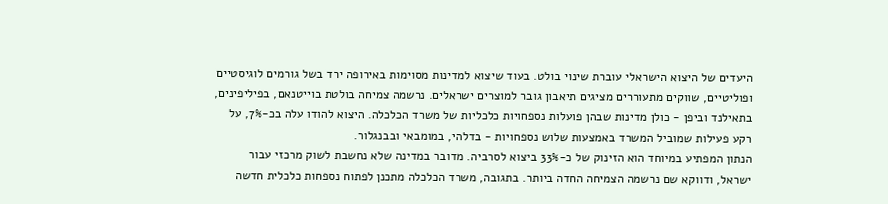היעדים של היצוא הישראלי עוברת שינוי בולט. בעוד שיצוא למדינות מסוימות באירופה ירד בשל גורמים לוגיסטיים ופוליטיים, שווקים מתעוררים מציגים תיאבון גובר למוצרים ישראלים. נרשמה צמיחה בולטת בוייטנאם, בפיליפינים, בתאילנד וביפן - כולן מדינות שבהן פועלות נספחויות כלכליות של משרד הכלכלה. היצוא להודו עלה בכ-7%, על רקע פעילות שמוביל המשרד באמצעות שלוש נספחויות - בדלהי, במומבאי ובבנגלור.
הנתון המפתיע במיוחד הוא הזינוק של כ-33% ביצוא לסרביה. מדובר במדינה שלא נחשבת לשוק מרכזי עבור ישראל, ודווקא שם נרשמה הצמיחה החדה ביותר. בתגובה, משרד הכלכלה מתכנן לפתוח נספחות כלכלית חדשה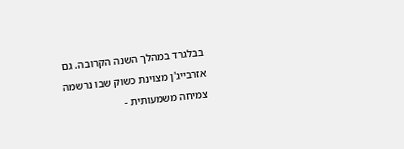בבלגרד במהלך השנה הקרובה. גם אזרבייג'ן מצוינת כשוק שבו נרשמה צמיחה משמעותית -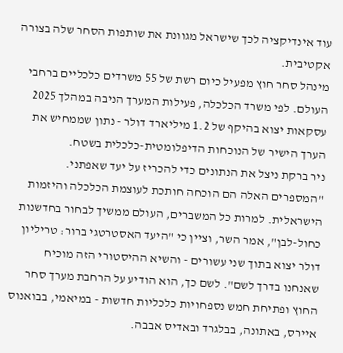עוד אינדיקציה לכך שישראל מגוונת את שותפות הסחר שלה בצורה אקטיבית.
מינהל סחר חוץ מפעיל כיום רשת של 55 משרדים כלכליים ברחבי העולם. לפי משרד הכלכלה, פעילות המערך הניבה במהלך 2025 עסקאות יצוא בהיקף של 1.2 מיליארד דולר - נתון שממחיש את הערך הישיר של הנוכחות הדיפלומטית-כלכלית בשטח.
ניר ברקת ניצל את הנתונים כדי להכריז על יעד שאפתני. "המספרים האלה הם הוכחה חותכת לעוצמת הכלכלה והיזמות הישראלית. למרות כל המשברים, העולם ממשיך לבחור בחדשנות כחול-לבן", אמר השר, וציין כי "היעד האסטרטגי ברור: טריליון דולר יצוא בתוך שני עשורים - והשיא ההיסטורי הזה מוכיח שאנחנו בדרך לשם". לשם כך, הוא הודיע על הרחבת מערך סחר החוץ ופתיחת חמש נספחויות כלכליות חדשות - במיאמי, בבואנוס איירס, באתונה, בבלגרד ובאדיס אבבה.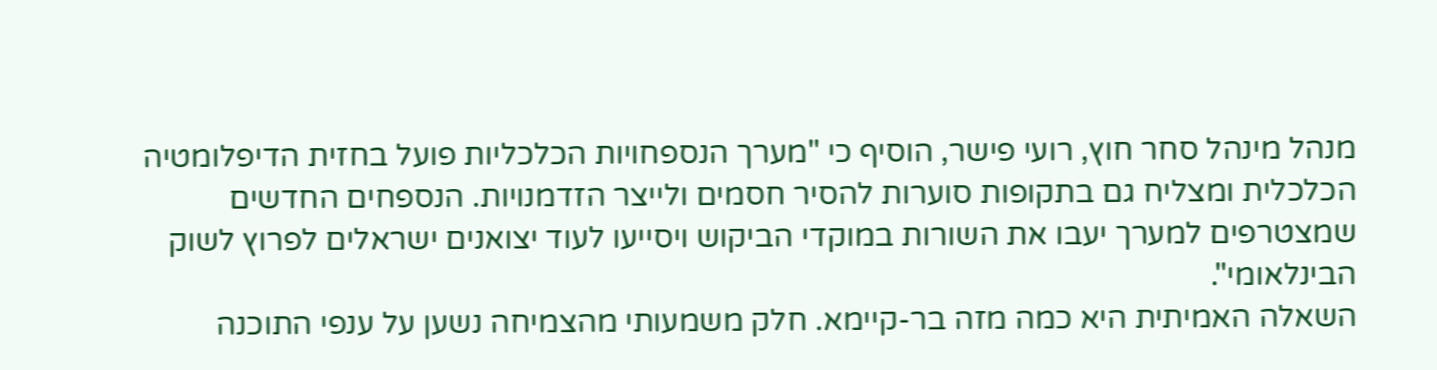מנהל מינהל סחר חוץ, רועי פישר, הוסיף כי "מערך הנספחויות הכלכליות פועל בחזית הדיפלומטיה הכלכלית ומצליח גם בתקופות סוערות להסיר חסמים ולייצר הזדמנויות. הנספחים החדשים שמצטרפים למערך יעבו את השורות במוקדי הביקוש ויסייעו לעוד יצואנים ישראלים לפרוץ לשוק הבינלאומי".
השאלה האמיתית היא כמה מזה בר-קיימא. חלק משמעותי מהצמיחה נשען על ענפי התוכנה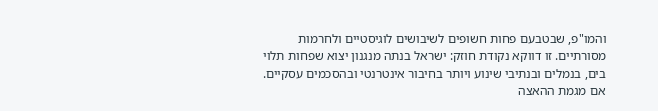והמו"פ, שבטבעם פחות חשופים לשיבושים לוגיסטיים ולחרמות מסורתיים. זו דווקא נקודת חוזק: ישראל בנתה מנגנון יצוא שפחות תלוי בים, בנמלים ובנתיבי שינוע ויותר בחיבור אינטרנטי ובהסכמים עסקיים. אם מגמת ההאצה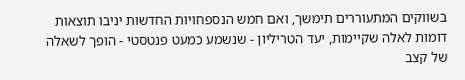בשווקים המתעוררים תימשך, ואם חמש הנספחויות החדשות יניבו תוצאות דומות לאלה שקיימות, יעד הטריליון - שנשמע כמעט פנטסטי - הופך לשאלה של קצב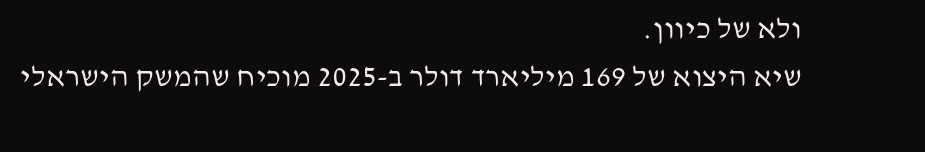ולא של כיוון.
שיא היצוא של 169 מיליארד דולר ב-2025 מוכיח שהמשק הישראלי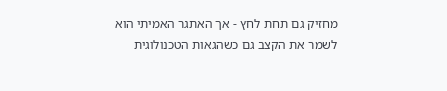מחזיק גם תחת לחץ - אך האתגר האמיתי הוא לשמר את הקצב גם כשהגאות הטכנולוגית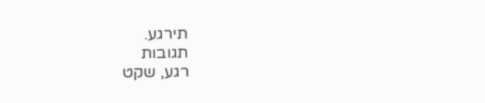תירגע.
תגובות
רגע, שקט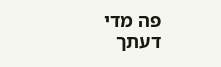פה מדי
דעתך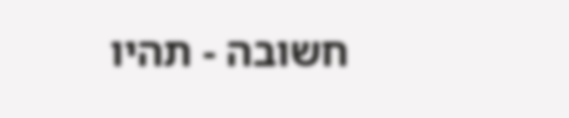חשובה - תהיו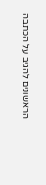הראשונים להגיב על הכתבה